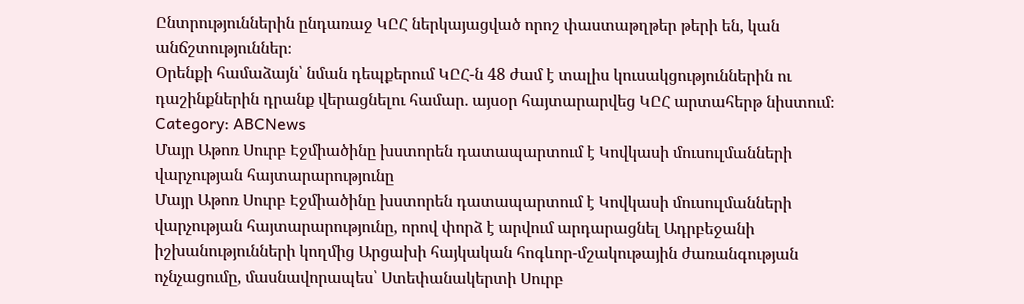Ընտրություններին ընդառաջ ԿԸՀ ներկայացված որոշ փաստաթղթեր թերի են, կան անճշտություններ։
Օրենքի համաձայն՝ նման դեպքերում ԿԸՀ-ն 48 ժամ է տալիս կուսակցություններին ու դաշինքներին դրանք վերացնելու համար․ այսօր հայտարարվեց ԿԸՀ արտահերթ նիստում։
Category: ABCNews
Մայր Աթոռ Սուրբ Էջմիածինը խստորեն դատապարտում է Կովկասի մուսուլմանների վարչության հայտարարությունը
Մայր Աթոռ Սուրբ Էջմիածինը խստորեն դատապարտում է Կովկասի մուսուլմանների վարչության հայտարարությունը, որով փորձ է արվում արդարացնել Ադրբեջանի իշխանությունների կողմից Արցախի հայկական հոգևոր-մշակութային ժառանգության ոչնչացումը, մասնավորապես՝ Ստեփանակերտի Սուրբ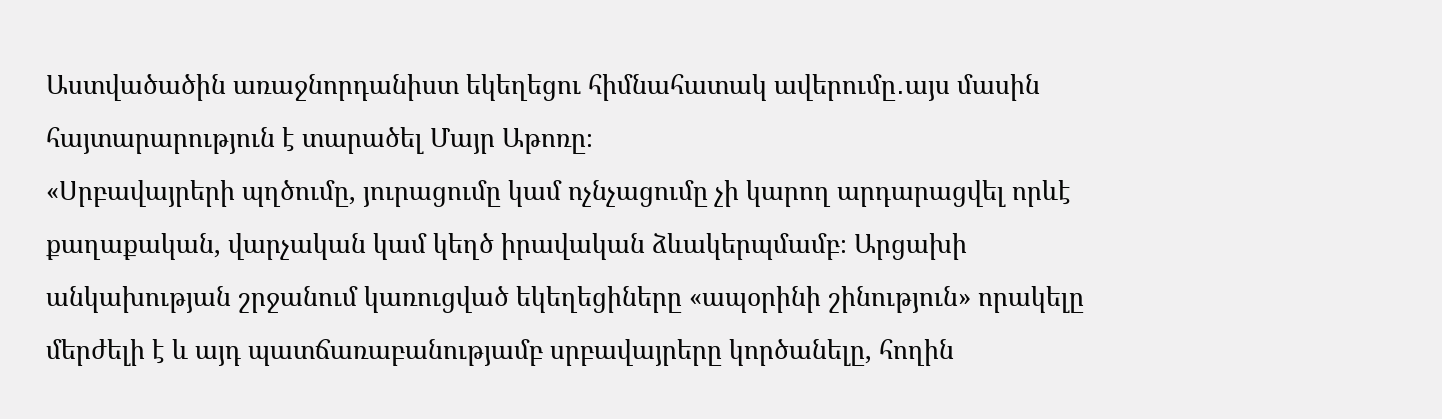Աստվածածին առաջնորդանիստ եկեղեցու հիմնահատակ ավերումը․այս մասին հայտարարություն է տարածել Մայր Աթոռը։
«Սրբավայրերի պղծումը, յուրացումը կամ ոչնչացումը չի կարող արդարացվել որևէ քաղաքական, վարչական կամ կեղծ իրավական ձևակերպմամբ։ Արցախի անկախության շրջանում կառուցված եկեղեցիները «ապօրինի շինություն» որակելը մերժելի է և այդ պատճառաբանությամբ սրբավայրերը կործանելը, հողին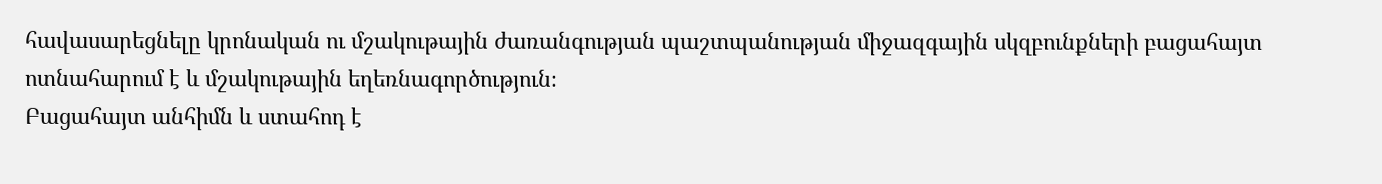հավասարեցնելը կրոնական ու մշակութային ժառանգության պաշտպանության միջազգային սկզբունքների բացահայտ ոտնահարում է և մշակութային եղեռնագործություն։
Բացահայտ անհիմն և ստահոդ է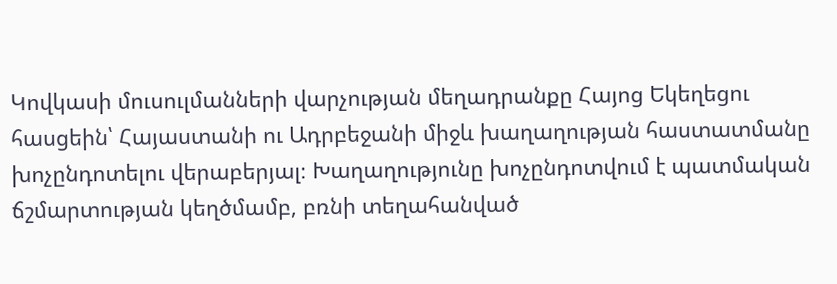Կովկասի մուսուլմանների վարչության մեղադրանքը Հայոց Եկեղեցու հասցեին՝ Հայաստանի ու Ադրբեջանի միջև խաղաղության հաստատմանը խոչընդոտելու վերաբերյալ։ Խաղաղությունը խոչընդոտվում է պատմական ճշմարտության կեղծմամբ, բռնի տեղահանված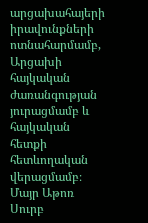արցախահայերի իրավունքների ոտնահարմամբ, Արցախի հայկական ժառանգության յուրացմամբ և հայկական հետքի հետևողական վերացմամբ։
Մայր Աթոռ Սուրբ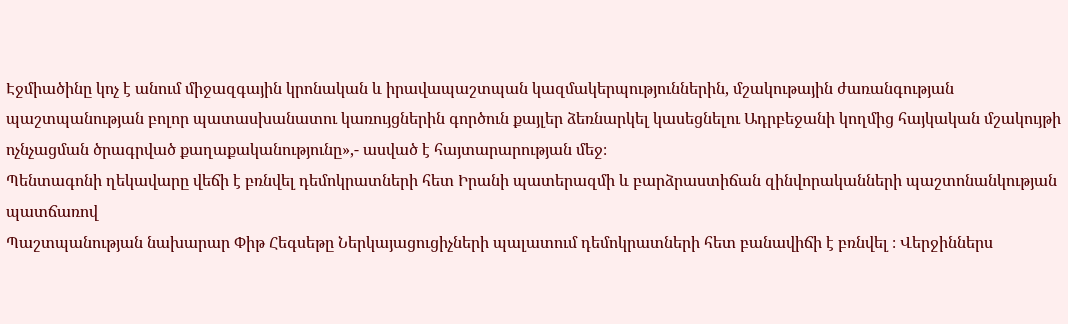Էջմիածինը կոչ է անում միջազգային կրոնական և իրավապաշտպան կազմակերպություններին, մշակութային ժառանգության պաշտպանության բոլոր պատասխանատու կառույցներին գործուն քայլեր ձեռնարկել կասեցնելու Ադրբեջանի կողմից հայկական մշակույթի ոչնչացման ծրագրված քաղաքականությունը»,- ասված է հայտարարության մեջ։
Պենտագոնի ղեկավարը վեճի է բռնվել դեմոկրատների հետ Իրանի պատերազմի և բարձրաստիճան զինվորականների պաշտոնանկության պատճառով
Պաշտպանության նախարար Փիթ Հեգսեթը Ներկայացուցիչների պալատում դեմոկրատների հետ բանավիճի է բռնվել ։ Վերջիններս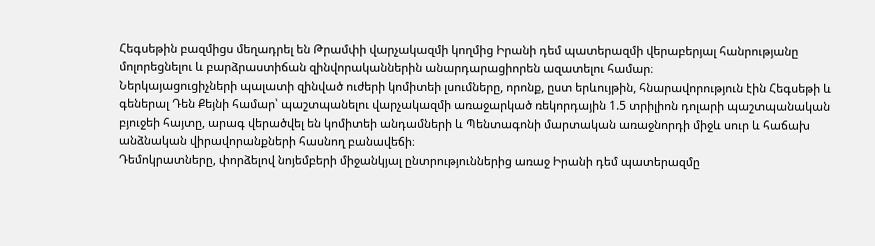Հեգսեթին բազմիցս մեղադրել են Թրամփի վարչակազմի կողմից Իրանի դեմ պատերազմի վերաբերյալ հանրությանը մոլորեցնելու և բարձրաստիճան զինվորականներին անարդարացիորեն ազատելու համար։
Ներկայացուցիչների պալատի զինված ուժերի կոմիտեի լսումները, որոնք, ըստ երևույթին, հնարավորություն էին Հեգսեթի և գեներալ Դեն Քեյնի համար՝ պաշտպանելու վարչակազմի առաջարկած ռեկորդային 1.5 տրիլիոն դոլարի պաշտպանական բյուջեի հայտը, արագ վերածվել են կոմիտեի անդամների և Պենտագոնի մարտական առաջնորդի միջև սուր և հաճախ անձնական վիրավորանքների հասնող բանավեճի։
Դեմոկրատները, փորձելով նոյեմբերի միջանկյալ ընտրություններից առաջ Իրանի դեմ պատերազմը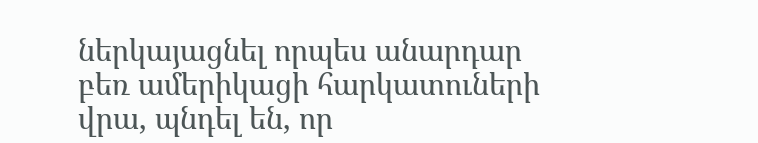ներկայացնել որպես անարդար բեռ ամերիկացի հարկատուների վրա, պնդել են, որ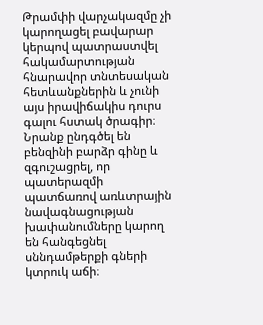Թրամփի վարչակազմը չի կարողացել բավարար կերպով պատրաստվել հակամարտության հնարավոր տնտեսական հետևանքներին և չունի այս իրավիճակիս դուրս գալու հստակ ծրագիր։
Նրանք ընդգծել են բենզինի բարձր գինը և զգուշացրել, որ պատերազմի պատճառով առևտրային նավագնացության խափանումները կարող են հանգեցնել սննդամթերքի գների կտրուկ աճի։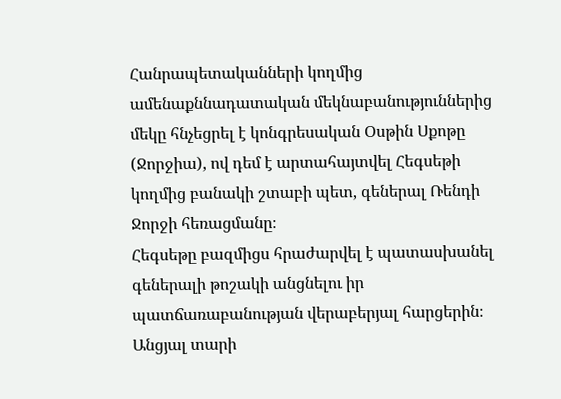Հանրապետականների կողմից ամենաքննադատական մեկնաբանություններից մեկը հնչեցրել է կոնգրեսական Օսթին Սքոթը (Ջորջիա), ով դեմ է արտահայտվել Հեգսեթի կողմից բանակի շտաբի պետ, գեներալ Ռենդի Ջորջի հեռացմանը։
Հեգսեթը բազմիցս հրաժարվել է պատասխանել գեներալի թոշակի անցնելու իր պատճառաբանության վերաբերյալ հարցերին։ Անցյալ տարի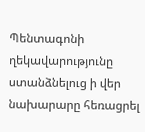Պենտագոնի ղեկավարությունը ստանձնելուց ի վեր նախարարը հեռացրել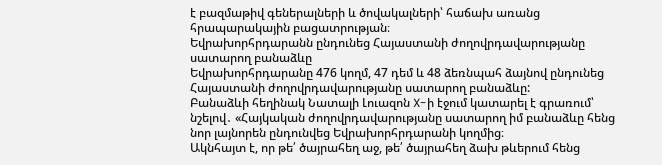է բազմաթիվ գեներալների և ծովակալների՝ հաճախ առանց հրապարակային բացատրության։
Եվրախորհրդարանն ընդունեց Հայաստանի ժողովրդավարությանը սատարող բանաձևը
Եվրախորհրդարանը 476 կողմ, 47 դեմ և 48 ձեռնպահ ձայնով ընդունեց Հայաստանի ժողովրդավարությանը սատարող բանաձևը:
Բանաձևի հեղինակ Նատալի Լուազոն X-ի էջում կատարել է գրառում՝ նշելով․ «Հայկական ժողովրդավարությանը սատարող իմ բանաձևը հենց նոր լայնորեն ընդունվեց Եվրախորհրդարանի կողմից։
Ակնհայտ է, որ թե՛ ծայրահեղ աջ, թե՛ ծայրահեղ ձախ թևերում հենց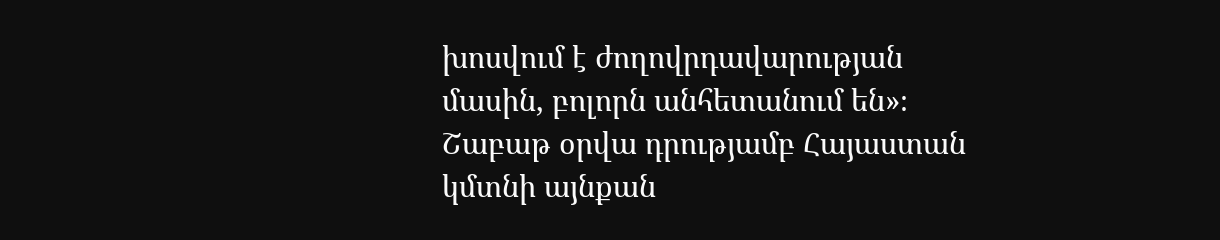խոսվում է ժողովրդավարության մասին, բոլորն անհետանում են»։
Շաբաթ օրվա դրությամբ Հայաստան կմտնի այնքան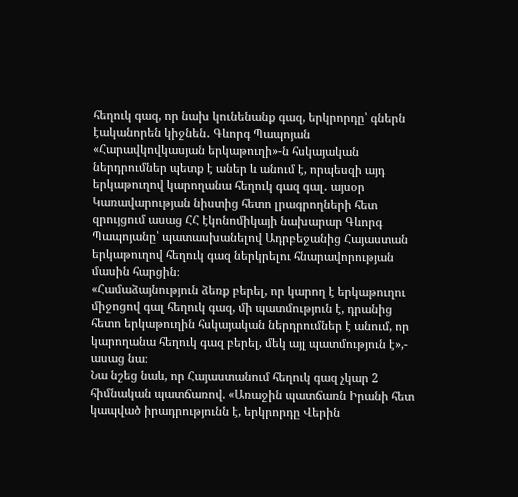հեղուկ գազ, որ նախ կունենանք գազ, երկրորդը՝ գներն էականորեն կիջնեն․ Գևորգ Պապոյան
«Հարավկովկասյան երկաթուղի»-ն հսկայական ներդրումներ պետք է աներ և անում է, որպեսզի այդ երկաթուղով կարողանա հեղուկ գազ գալ․ այսօր Կառավարության նիստից հետո լրագրողների հետ զրույցում ասաց ՀՀ էկոնոմիկայի նախարար Գևորգ Պապոյանը՝ պատասխանելով Ադրբեջանից Հայաստան երկաթուղով հեղուկ գազ ներկրելու հնարավորության մասին հարցին։
«Համաձայնություն ձեռք բերել, որ կարող է երկաթուղու միջոցով գալ հեղուկ գազ, մի պատմություն է, դրանից հետո երկաթուղին հսկայական ներդրումներ է անում, որ կարողանա հեղուկ գազ բերել, մեկ այլ պատմություն է»,- ասաց նա։
Նա նշեց նաև, որ Հայաստանում հեղուկ գազ չկար 2 հիմնական պատճառով. «Առաջին պատճառն Իրանի հետ կապված իրադրությունն է, երկրորդը Վերին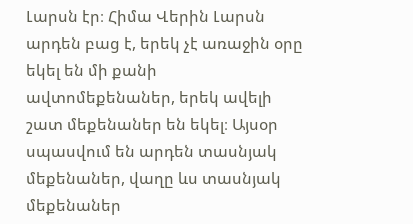Լարսն էր։ Հիմա Վերին Լարսն արդեն բաց է, երեկ չէ առաջին օրը եկել են մի քանի ավտոմեքենաներ, երեկ ավելի շատ մեքենաներ են եկել։ Այսօր սպասվում են արդեն տասնյակ մեքենաներ, վաղը ևս տասնյակ մեքենաներ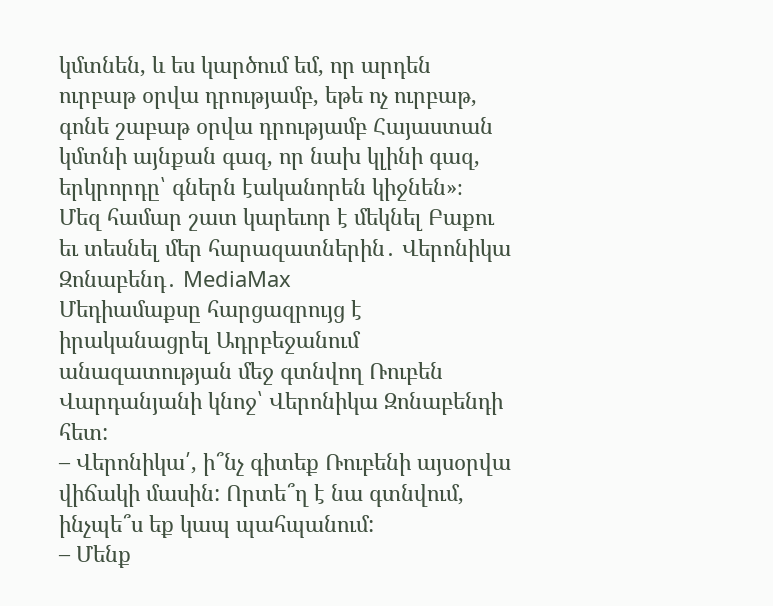կմտնեն, և ես կարծում եմ, որ արդեն ուրբաթ օրվա դրությամբ, եթե ոչ ուրբաթ, գոնե շաբաթ օրվա դրությամբ Հայաստան կմտնի այնքան գազ, որ նախ կլինի գազ, երկրորդը՝ գներն էականորեն կիջնեն»։
Մեզ համար շատ կարեւոր է մեկնել Բաքու եւ տեսնել մեր հարազատներին․ Վերոնիկա Զոնաբենդ․ MediaMax
Մեդիամաքսը հարցազրույց է իրականացրել Ադրբեջանում անազատության մեջ գտնվող Ռուբեն Վարդանյանի կնոջ՝ Վերոնիկա Զոնաբենդի հետ:
– Վերոնիկա՛, ի՞նչ գիտեք Ռուբենի այսօրվա վիճակի մասին: Որտե՞ղ է նա գտնվում, ինչպե՞ս եք կապ պահպանում:
– Մենք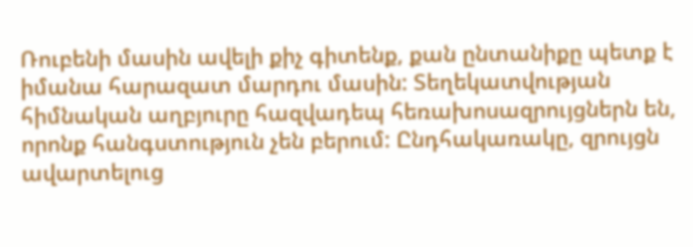Ռուբենի մասին ավելի քիչ գիտենք, քան ընտանիքը պետք է իմանա հարազատ մարդու մասին: Տեղեկատվության հիմնական աղբյուրը հազվադեպ հեռախոսազրույցներն են, որոնք հանգստություն չեն բերում: Ընդհակառակը, զրույցն ավարտելուց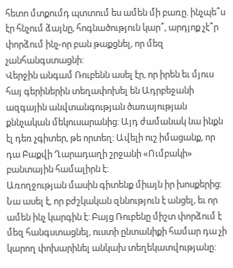հետո մտքումդ պտտում ես ամեն մի բառը. ինչպե՞ս էր հնչում ձայնը, հոգնածություն կար՞, արդյոք չէ՞ր փորձում ինչ-որ բան թաքցնել, որ մեզ չանհանգստացնի:
Վերջին անգամ Ռուբենն ասել էր, որ իրեն եւ մյուս հայ գերիներին տեղափոխել են Ադրբեջանի ազգային անվտանգության ծառայության քննչական մեկուսարանից: Այդ ժամանակ նա ինքն էլ դեռ չգիտեր, թե որտեղ: Ավելի ուշ իմացանք, որ դա Բաքվի Ղարադաղի շրջանի «Ումբակի» բանտային համալիրն է:
Առողջության մասին գիտենք միայն իր խոսքերից: Նա ասել է, որ բժշկական զննություն է անցել, եւ որ ամեն ինչ կարգին է: Բայց Ռուբենը միշտ փորձում է մեզ հանգստացնել, ուստի ընտանիքի համար դա չի կարող փոխարինել անկախ տեղեկատվությանը: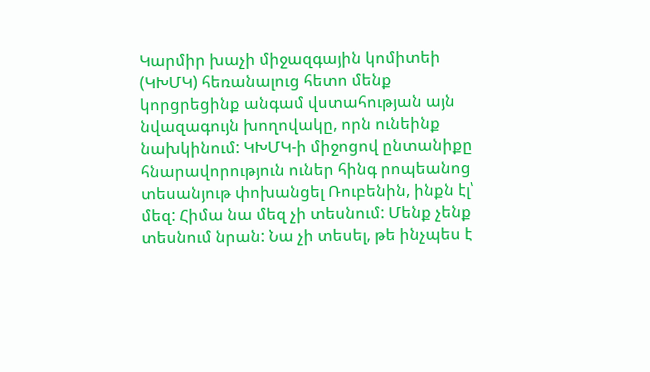Կարմիր խաչի միջազգային կոմիտեի (ԿԽՄԿ) հեռանալուց հետո մենք կորցրեցինք անգամ վստահության այն նվազագույն խողովակը, որն ունեինք նախկինում: ԿԽՄԿ-ի միջոցով ընտանիքը հնարավորություն ուներ հինգ րոպեանոց տեսանյութ փոխանցել Ռուբենին, ինքն էլ՝ մեզ: Հիմա նա մեզ չի տեսնում: Մենք չենք տեսնում նրան: Նա չի տեսել, թե ինչպես է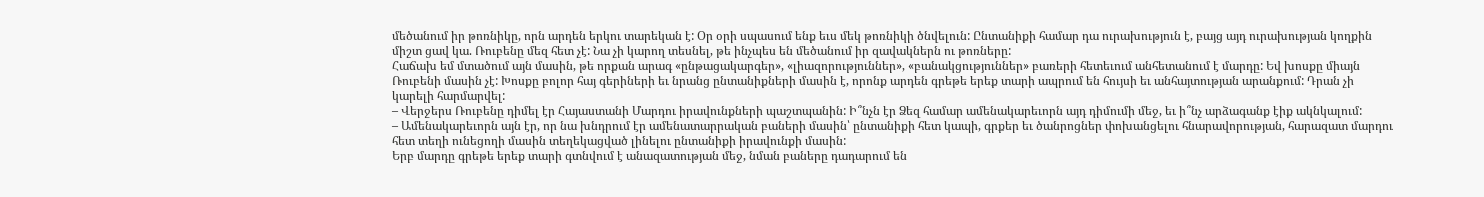մեծանում իր թոռնիկը, որն արդեն երկու տարեկան է: Օր օրի սպասում ենք եւս մեկ թոռնիկի ծնվելուն: Ընտանիքի համար դա ուրախություն է, բայց այդ ուրախության կողքին միշտ ցավ կա. Ռուբենը մեզ հետ չէ: Նա չի կարող տեսնել, թե ինչպես են մեծանում իր զավակներն ու թոռները:
Հաճախ եմ մտածում այն մասին, թե որքան արագ «ընթացակարգեր», «լիազորություններ», «բանակցություններ» բառերի հետեւում անհետանում է մարդը: Եվ խոսքը միայն Ռուբենի մասին չէ: Խոսքը բոլոր հայ գերիների եւ նրանց ընտանիքների մասին է, որոնք արդեն գրեթե երեք տարի ապրում են հույսի եւ անհայտության արանքում: Դրան չի կարելի հարմարվել:
– Վերջերս Ռուբենը դիմել էր Հայաստանի Մարդու իրավունքների պաշտպանին: Ի՞նչն էր Ձեզ համար ամենակարեւորն այդ դիմումի մեջ, եւ ի՞նչ արձագանք էիք ակնկալում:
– Ամենակարեւորն այն էր, որ նա խնդրում էր ամենատարրական բաների մասին՝ ընտանիքի հետ կապի, գրքեր եւ ծանրոցներ փոխանցելու հնարավորության, հարազատ մարդու հետ տեղի ունեցողի մասին տեղեկացված լինելու ընտանիքի իրավունքի մասին:
Երբ մարդը գրեթե երեք տարի գտնվում է անազատության մեջ, նման բաները դադարում են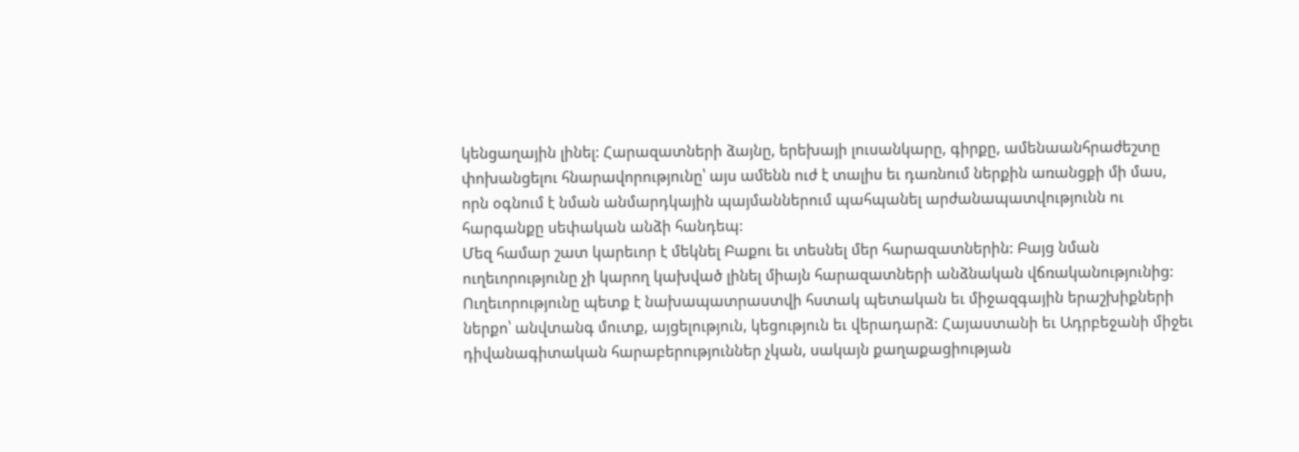կենցաղային լինել: Հարազատների ձայնը, երեխայի լուսանկարը, գիրքը, ամենաանհրաժեշտը փոխանցելու հնարավորությունը՝ այս ամենն ուժ է տալիս եւ դառնում ներքին առանցքի մի մաս, որն օգնում է նման անմարդկային պայմաններում պահպանել արժանապատվությունն ու հարգանքը սեփական անձի հանդեպ:
Մեզ համար շատ կարեւոր է մեկնել Բաքու եւ տեսնել մեր հարազատներին: Բայց նման ուղեւորությունը չի կարող կախված լինել միայն հարազատների անձնական վճռականությունից: Ուղեւորությունը պետք է նախապատրաստվի հստակ պետական եւ միջազգային երաշխիքների ներքո՝ անվտանգ մուտք, այցելություն, կեցություն եւ վերադարձ: Հայաստանի եւ Ադրբեջանի միջեւ դիվանագիտական հարաբերություններ չկան, սակայն քաղաքացիության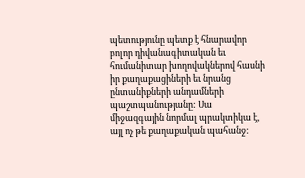պետությունը պետք է հնարավոր բոլոր դիվանագիտական եւ հումանիտար խողովակներով հասնի իր քաղաքացիների եւ նրանց ընտանիքների անդամների պաշտպանությանը: Սա միջազգային նորմալ պրակտիկա է, այլ ոչ թե քաղաքական պահանջ: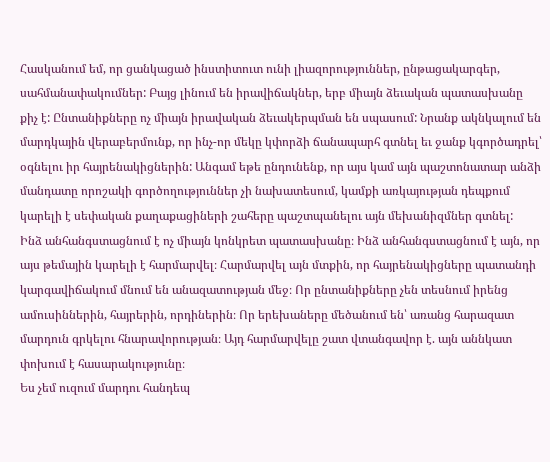Հասկանում եմ, որ ցանկացած ինստիտուտ ունի լիազորություններ, ընթացակարգեր, սահմանափակումներ: Բայց լինում են իրավիճակներ, երբ միայն ձեւական պատասխանը քիչ է: Ընտանիքները ոչ միայն իրավական ձեւակերպման են սպասում: Նրանք ակնկալում են մարդկային վերաբերմունք, որ ինչ-որ մեկը կփորձի ճանապարհ գտնել եւ ջանք կգործադրել՝ օգնելու իր հայրենակիցներին: Անգամ եթե ընդունենք, որ այս կամ այն պաշտոնատար անձի մանդատը որոշակի գործողություններ չի նախատեսում, կամքի առկայության դեպքում կարելի է սեփական քաղաքացիների շահերը պաշտպանելու այն մեխանիզմներ գտնել:
Ինձ անհանգստացնում է ոչ միայն կոնկրետ պատասխանը։ Ինձ անհանգստացնում է այն, որ այս թեմային կարելի է հարմարվել։ Հարմարվել այն մտքին, որ հայրենակիցները պատանդի կարգավիճակում մնում են անազատության մեջ։ Որ ընտանիքները չեն տեսնում իրենց ամուսիններին, հայրերին, որդիներին։ Որ երեխաները մեծանում են՝ առանց հարազատ մարդուն գրկելու հնարավորության։ Այդ հարմարվելը շատ վտանգավոր է. այն աննկատ փոխում է հասարակությունը։
Ես չեմ ուզում մարդու հանդեպ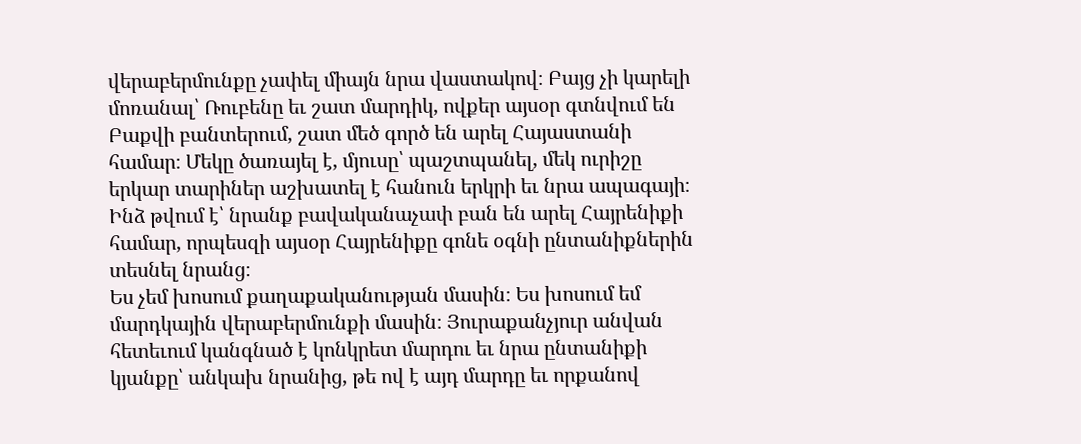վերաբերմունքը չափել միայն նրա վաստակով։ Բայց չի կարելի մոռանալ՝ Ռուբենը եւ շատ մարդիկ, ովքեր այսօր գտնվում են Բաքվի բանտերում, շատ մեծ գործ են արել Հայաստանի համար։ Մեկը ծառայել է, մյուսը՝ պաշտպանել, մեկ ուրիշը երկար տարիներ աշխատել է հանուն երկրի եւ նրա ապագայի։ Ինձ թվում է՝ նրանք բավականաչափ բան են արել Հայրենիքի համար, որպեսզի այսօր Հայրենիքը գոնե օգնի ընտանիքներին տեսնել նրանց։
Ես չեմ խոսում քաղաքականության մասին։ Ես խոսում եմ մարդկային վերաբերմունքի մասին։ Յուրաքանչյուր անվան հետեւում կանգնած է կոնկրետ մարդու եւ նրա ընտանիքի կյանքը՝ անկախ նրանից, թե ով է այդ մարդը եւ որքանով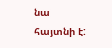նա հայտնի է: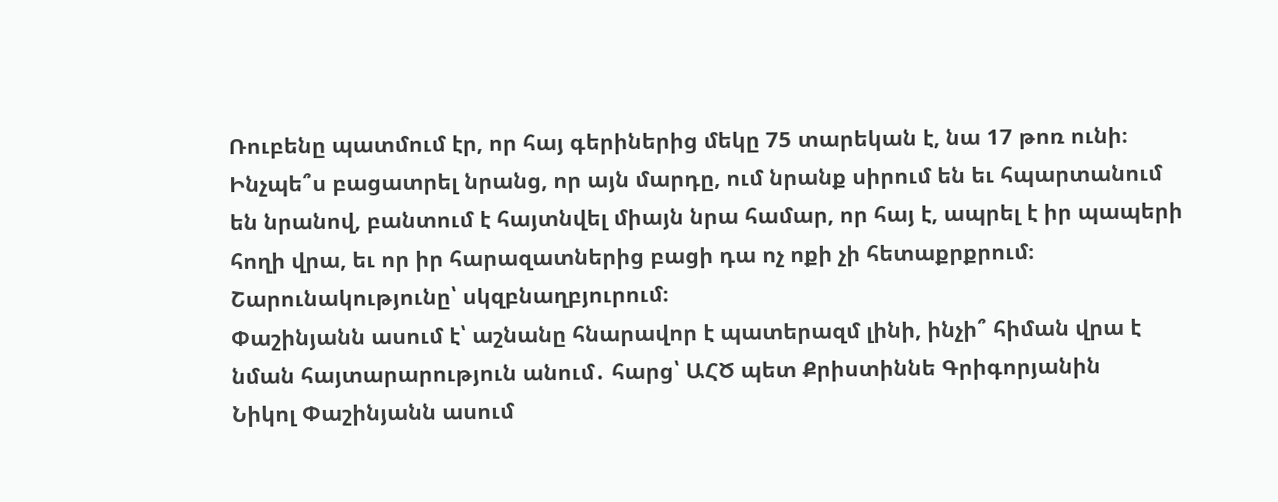Ռուբենը պատմում էր, որ հայ գերիներից մեկը 75 տարեկան է, նա 17 թոռ ունի։ Ինչպե՞ս բացատրել նրանց, որ այն մարդը, ում նրանք սիրում են եւ հպարտանում են նրանով, բանտում է հայտնվել միայն նրա համար, որ հայ է, ապրել է իր պապերի հողի վրա, եւ որ իր հարազատներից բացի դա ոչ ոքի չի հետաքրքրում։
Շարունակությունը՝ սկզբնաղբյուրում։
Փաշինյանն ասում է՝ աշնանը հնարավոր է պատերազմ լինի, ինչի՞ հիման վրա է նման հայտարարություն անում․ հարց՝ ԱՀԾ պետ Քրիստիննե Գրիգորյանին
Նիկոլ Փաշինյանն ասում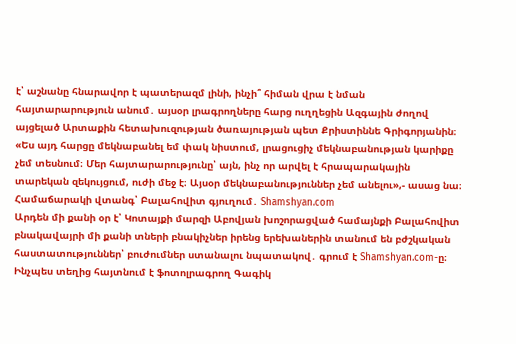է՝ աշնանը հնարավոր է պատերազմ լինի, ինչի՞ հիման վրա է նման հայտարարություն անում․ այսօր լրագրողները հարց ուղղեցին Ազգային ժողով այցելած Արտաքին հետախուզության ծառայության պետ Քրիստիննե Գրիգորյանին։
«Ես այդ հարցը մեկնաբանել եմ փակ նիստում, լրացուցիչ մեկնաբանության կարիքը չեմ տեսնում։ Մեր հայտարարությունը՝ այն, ինչ որ արվել է հրապարակային տարեկան զեկույցում, ուժի մեջ է։ Այսօր մեկնաբանություններ չեմ անելու»,- ասաց նա։
Համաճարակի վտանգ՝ Բալահովիտ գյուղում․ Shamshyan.com
Արդեն մի քանի օր է՝ Կոտայքի մարզի Աբովյան խոշորացված համայնքի Բալահովիտ բնակավայրի մի քանի տների բնակիչներ իրենց երեխաներին տանում են բժշկական հաստատություններ՝ բուժումներ ստանալու նպատակով․ գրում է Shamshyan.com-ը։
Ինչպես տեղից հայտնում է ֆոտոլրագրող Գագիկ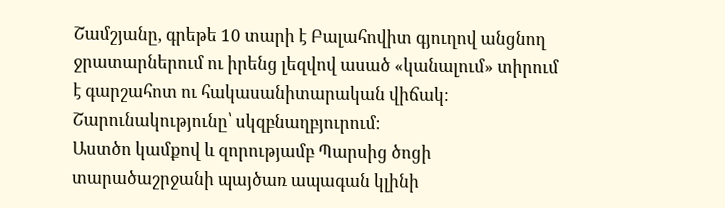Շամշյանը, գրեթե 10 տարի է Բալահովիտ գյուղով անցնող ջրատարներում ու իրենց լեզվով ասած «կանալում» տիրում է գարշահոտ ու հակասանիտարական վիճակ։
Շարունակությունը՝ սկզբնաղբյուրում։
Աստծո կամքով և զորությամբ Պարսից ծոցի տարածաշրջանի պայծառ ապագան կլինի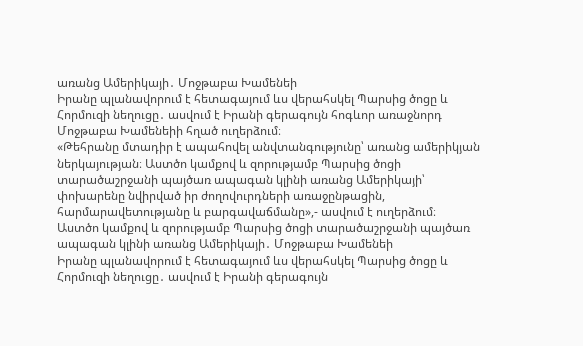առանց Ամերիկայի․ Մոջթաբա Խամենեի
Իրանը պլանավորում է հետագայում ևս վերահսկել Պարսից ծոցը և Հորմուզի նեղուցը․ ասվում է Իրանի գերագույն հոգևոր առաջնորդ Մոջթաբա Խամենեիի հղած ուղերձում։
«Թեհրանը մտադիր է ապահովել անվտանգությունը՝ առանց ամերիկյան ներկայության։ Աստծո կամքով և զորությամբ Պարսից ծոցի տարածաշրջանի պայծառ ապագան կլինի առանց Ամերիկայի՝ փոխարենը նվիրված իր ժողովուրդների առաջընթացին, հարմարավետությանը և բարգավաճմանը»,- ասվում է ուղերձում։
Աստծո կամքով և զորությամբ Պարսից ծոցի տարածաշրջանի պայծառ ապագան կլինի առանց Ամերիկայի․ Մոջթաբա Խամենեի
Իրանը պլանավորում է հետագայում ևս վերահսկել Պարսից ծոցը և Հորմուզի նեղուցը․ ասվում է Իրանի գերագույն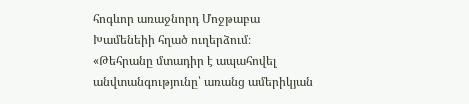հոգևոր առաջնորդ Մոջթաբա Խամենեիի հղած ուղերձում։
«Թեհրանը մտադիր է ապահովել անվտանգությունը՝ առանց ամերիկյան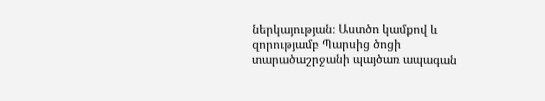ներկայության։ Աստծո կամքով և զորությամբ Պարսից ծոցի տարածաշրջանի պայծառ ապագան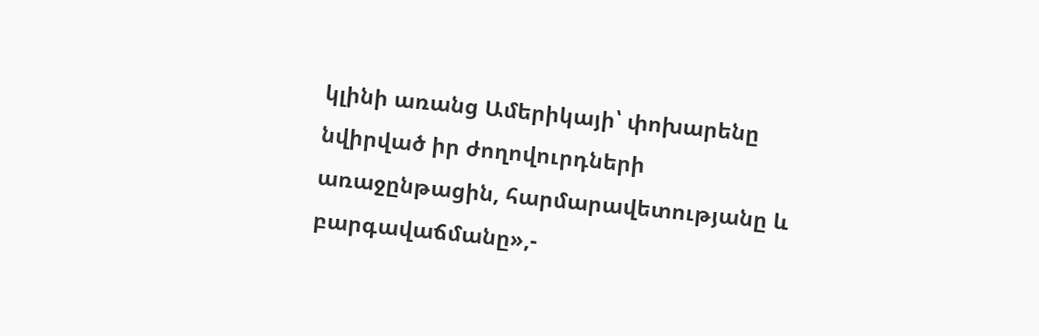կլինի առանց Ամերիկայի՝ փոխարենը նվիրված իր ժողովուրդների առաջընթացին, հարմարավետությանը և բարգավաճմանը»,-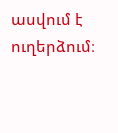ասվում է ուղերձում։